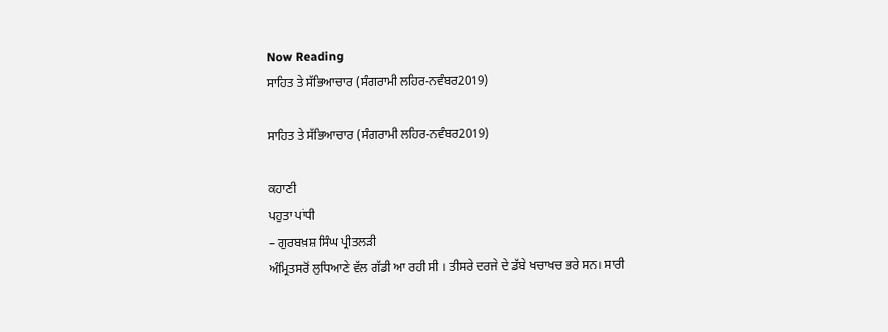Now Reading
ਸਾਹਿਤ ਤੇ ਸੱਭਿਆਚਾਰ (ਸੰਗਰਾਮੀ ਲਹਿਰ-ਨਵੰਬਰ2019)

ਸਾਹਿਤ ਤੇ ਸੱਭਿਆਚਾਰ (ਸੰਗਰਾਮੀ ਲਹਿਰ-ਨਵੰਬਰ2019)

ਕਹਾਣੀ
ਪਹੁਤਾ ਪਾਂਧੀ
– ਗੁਰਬਖ਼ਸ਼ ਸਿੰਘ ਪ੍ਰੀਤਲੜੀ
ਅੰਮ੍ਰਿਤਸਰੋਂ ਲੁਧਿਆਣੇ ਵੱਲ ਗੱਡੀ ਆ ਰਹੀ ਸੀ । ਤੀਸਰੇ ਦਰਜੇ ਦੇ ਡੱਬੇ ਖਚਾਖਚ ਭਰੇ ਸਨ। ਸਾਰੀ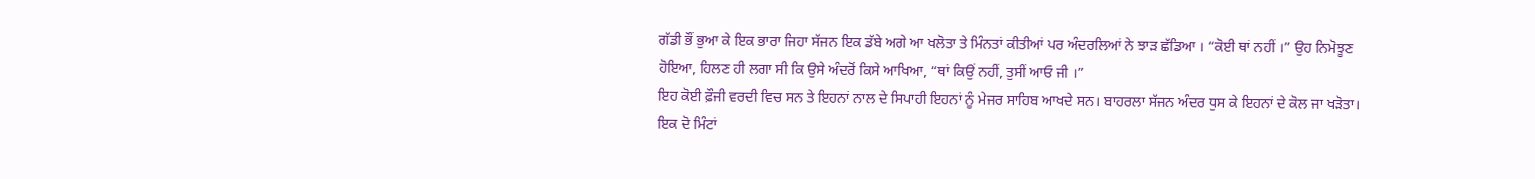ਗੱਡੀ ਭੌਂ ਭੁਆ ਕੇ ਇਕ ਭਾਰਾ ਜਿਹਾ ਸੱਜਨ ਇਕ ਡੱਬੇ ਅਗੇ ਆ ਖਲੋਤਾ ਤੇ ਮਿੰਨਤਾਂ ਕੀਤੀਆਂ ਪਰ ਅੰਦਰਲਿਆਂ ਨੇ ਝਾੜ ਛੱਡਿਆ । “ਕੋਈ ਥਾਂ ਨਹੀਂ ।” ਉਹ ਨਿਮੋਝੂਣ ਹੋਇਆ, ਹਿਲਣ ਹੀ ਲਗਾ ਸੀ ਕਿ ਉਸੇ ਅੰਦਰੋਂ ਕਿਸੇ ਆਖਿਆ, “ਥਾਂ ਕਿਉਂ ਨਹੀਂ, ਤੁਸੀਂ ਆਓ ਜੀ ।”
ਇਹ ਕੋਈ ਫ਼ੌਜੀ ਵਰਦੀ ਵਿਚ ਸਨ ਤੇ ਇਹਨਾਂ ਨਾਲ ਦੇ ਸਿਪਾਹੀ ਇਹਨਾਂ ਨੂੰ ਮੇਜਰ ਸਾਹਿਬ ਆਖਦੇ ਸਨ। ਬਾਹਰਲਾ ਸੱਜਨ ਅੰਦਰ ਧੁਸ ਕੇ ਇਹਨਾਂ ਦੇ ਕੋਲ ਜਾ ਖੜੋਤਾ।
ਇਕ ਦੋ ਮਿੰਟਾਂ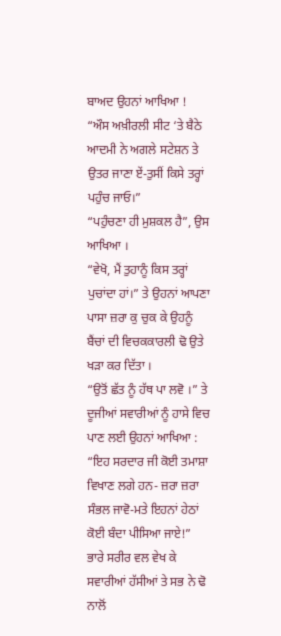ਬਾਅਦ ਉਹਨਾਂ ਆਖਿਆ !
“ਔਸ ਅਖ਼ੀਰਲੀ ਸੀਟ ‘ਤੇ ਬੈਠੇ ਆਦਮੀ ਨੇ ਅਗਲੇ ਸਟੇਸ਼ਨ ਤੇ ਉਤਰ ਜਾਣਾ ਏਂ-ਤੁਸੀਂ ਕਿਸੇ ਤਰ੍ਹਾਂ ਪਹੁੰਚ ਜਾਓ।”
“ਪਹੁੰਚਣਾ ਹੀ ਮੁਸ਼ਕਲ ਹੈ”, ਉਸ ਆਖਿਆ ।
“ਵੇਖੋ, ਮੈਂ ਤੁਹਾਨੂੰ ਕਿਸ ਤਰ੍ਹਾਂ ਪੁਚਾਂਦਾ ਹਾਂ।” ਤੇ ਉਹਨਾਂ ਆਪਣਾ ਪਾਸਾ ਜ਼ਰਾ ਕੁ ਚੁਕ ਕੇ ਉਹਨੂੰ ਬੈਂਚਾਂ ਦੀ ਵਿਚਕਕਾਰਲੀ ਢੋ ਉਤੇ ਖੜਾ ਕਰ ਦਿੱਤਾ ।
“ਉਤੋਂ ਛੱਤ ਨੂੰ ਹੱਥ ਪਾ ਲਵੋ ।” ਤੇ ਦੂਜੀਆਂ ਸਵਾਰੀਆਂ ਨੂੰ ਹਾਸੇ ਵਿਚ ਪਾਣ ਲਈ ਉਹਨਾਂ ਆਖਿਆ :
“ਇਹ ਸਰਦਾਰ ਜੀ ਕੋਈ ਤਮਾਸ਼ਾ ਵਿਖਾਣ ਲਗੇ ਹਨ- ਜ਼ਰਾ ਜ਼ਰਾ ਸੰਭਲ ਜਾਵੋ-ਮਤੇ ਇਹਨਾਂ ਹੇਠਾਂ ਕੋਈ ਬੰਦਾ ਪੀਸਿਆ ਜਾਏ!”
ਭਾਰੇ ਸਰੀਰ ਵਲ ਵੇਖ ਕੇ ਸਵਾਰੀਆਂ ਹੱਸੀਆਂ ਤੇ ਸਭ ਨੇ ਢੋ ਨਾਲੋਂ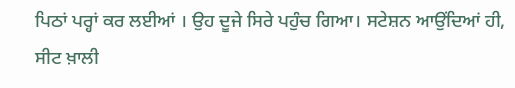ਪਿਠਾਂ ਪਰ੍ਹਾਂ ਕਰ ਲਈਆਂ । ਉਹ ਦੂਜੇ ਸਿਰੇ ਪਹੁੰਚ ਗਿਆ। ਸਟੇਸ਼ਨ ਆਉਂਦਿਆਂ ਹੀ, ਸੀਟ ਖ਼ਾਲੀ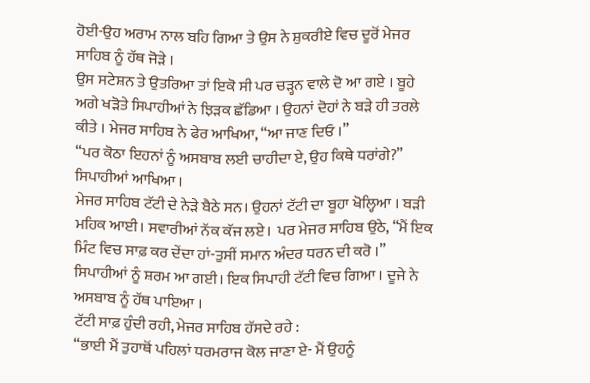ਹੋਈ-ਉਹ ਅਰਾਮ ਨਾਲ ਬਹਿ ਗਿਆ ਤੇ ਉਸ ਨੇ ਸ਼ੁਕਰੀਏ ਵਿਚ ਦੂਰੋਂ ਮੇਜਰ ਸਾਹਿਬ ਨੂੰ ਹੱਥ ਜੋੜੇ ।
ਉਸ ਸਟੇਸ਼ਨ ਤੇ ਉਤਰਿਆ ਤਾਂ ਇਕੋ ਸੀ ਪਰ ਚੜ੍ਹਨ ਵਾਲੇ ਦੋ ਆ ਗਏ । ਬੂਹੇ ਅਗੇ ਖੜੋਤੇ ਸਿਪਾਹੀਆਂ ਨੇ ਝਿੜਕ ਛੱਡਿਆ । ਉਹਨਾਂ ਦੋਹਾਂ ਨੇ ਬੜੇ ਹੀ ਤਰਲੇ ਕੀਤੇ । ਮੇਜਰ ਸਾਹਿਬ ਨੇ ਫੇਰ ਆਖਿਆ, “ਆ ਜਾਣ ਦਿਓ ।”
“ਪਰ ਕੋਠਾ ਇਹਨਾਂ ਨੂੰ ਅਸਬਾਬ ਲਈ ਚਾਹੀਦਾ ਏ, ਉਹ ਕਿਥੇ ਧਰਾਂਗੇ?” ਸਿਪਾਹੀਆਂ ਆਖਿਆ ।
ਮੇਜਰ ਸਾਹਿਬ ਟੱਟੀ ਦੇ ਨੇੜੇ ਬੈਠੇ ਸਨ। ਉਹਨਾਂ ਟੱਟੀ ਦਾ ਬੂਹਾ ਖੋਲ੍ਹਿਆ । ਬੜੀ ਮਹਿਕ ਆਈ। ਸਵਾਰੀਆਂ ਨੱਕ ਕੱਜ ਲਏ।  ਪਰ ਮੇਜਰ ਸਾਹਿਬ ਉਠੇ, “ਮੈਂ ਇਕ ਮਿੰਟ ਵਿਚ ਸਾਫ਼ ਕਰ ਦੇਂਦਾ ਹਾਂ-ਤੁਸੀਂ ਸਮਾਨ ਅੰਦਰ ਧਰਨ ਦੀ ਕਰੋ ।”
ਸਿਪਾਹੀਆਂ ਨੂੰ ਸ਼ਰਮ ਆ ਗਈ। ਇਕ ਸਿਪਾਹੀ ਟੱਟੀ ਵਿਚ ਗਿਆ । ਦੂਜੇ ਨੇ ਅਸਬਾਬ ਨੂੰ ਹੱਥ ਪਾਇਆ ।
ਟੱਟੀ ਸਾਫ਼ ਹੁੰਦੀ ਰਹੀ, ਮੇਜਰ ਸਾਹਿਬ ਹੱਸਦੇ ਰਹੇ :
“ਭਾਈ ਮੈਂ ਤੁਹਾਥੋਂ ਪਹਿਲਾਂ ਧਰਮਰਾਜ ਕੋਲ ਜਾਣਾ ਏ- ਮੈਂ ਉਹਨੂੰ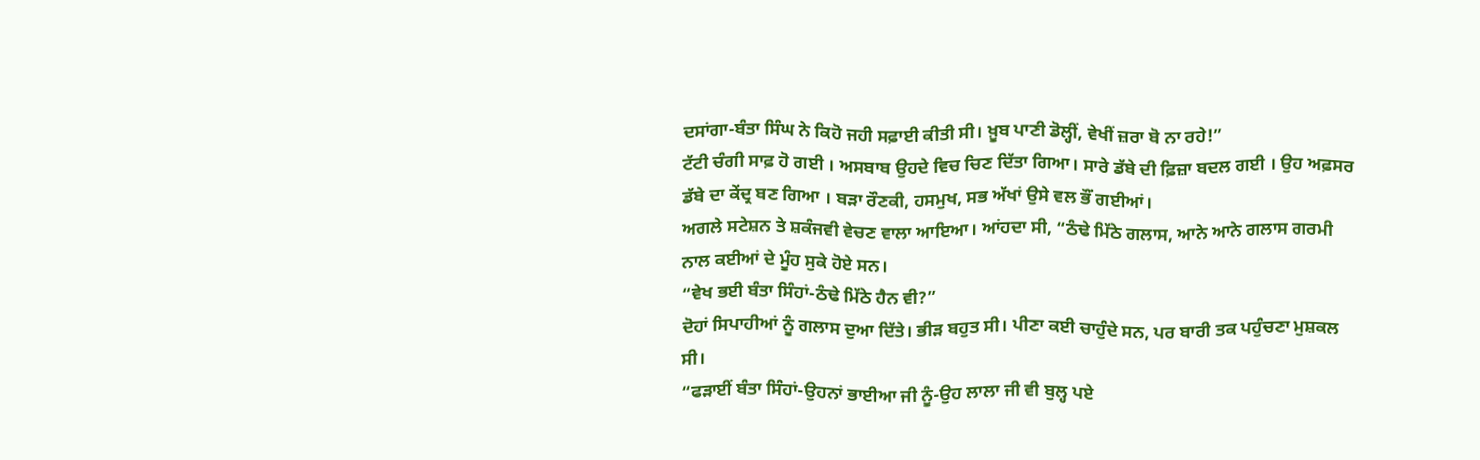ਦਸਾਂਗਾ-ਬੰਤਾ ਸਿੰਘ ਨੇ ਕਿਹੋ ਜਹੀ ਸਫ਼ਾਈ ਕੀਤੀ ਸੀ। ਖ਼ੂਬ ਪਾਣੀ ਡੋਲ੍ਹੀਂ, ਵੇਖੀਂ ਜ਼ਰਾ ਬੋ ਨਾ ਰਹੇ!”
ਟੱਟੀ ਚੰਗੀ ਸਾਫ਼ ਹੋ ਗਈ । ਅਸਬਾਬ ਉਹਦੇ ਵਿਚ ਚਿਣ ਦਿੱਤਾ ਗਿਆ। ਸਾਰੇ ਡੱਬੇ ਦੀ ਫ਼ਿਜ਼ਾ ਬਦਲ ਗਈ । ਉਹ ਅਫ਼ਸਰ ਡੱਬੇ ਦਾ ਕੇਂਦ੍ਰ ਬਣ ਗਿਆ । ਬੜਾ ਰੌਣਕੀ, ਹਸਮੁਖ, ਸਭ ਅੱਖਾਂ ਉਸੇ ਵਲ ਭੌਂ ਗਈਆਂ।
ਅਗਲੇ ਸਟੇਸ਼ਨ ਤੇ ਸ਼ਕੰਜਵੀ ਵੇਚਣ ਵਾਲਾ ਆਇਆ। ਆਂਹਦਾ ਸੀ, “ਠੰਢੇ ਮਿੱਠੇ ਗਲਾਸ, ਆਨੇ ਆਨੇ ਗਲਾਸ ਗਰਮੀ ਨਾਲ ਕਈਆਂ ਦੇ ਮੂੰਹ ਸੁਕੇ ਹੋਏ ਸਨ।
“ਵੇਖ ਭਈ ਬੰਤਾ ਸਿੰਹਾਂ-ਠੰਢੇ ਮਿੱਠੇ ਹੈਨ ਵੀ?”
ਦੋਹਾਂ ਸਿਪਾਹੀਆਂ ਨੂੰ ਗਲਾਸ ਦੁਆ ਦਿੱਤੇ। ਭੀੜ ਬਹੁਤ ਸੀ। ਪੀਣਾ ਕਈ ਚਾਹੁੰਦੇ ਸਨ, ਪਰ ਬਾਰੀ ਤਕ ਪਹੁੰਚਣਾ ਮੁਸ਼ਕਲ ਸੀ।
“ਫੜਾਈਂ ਬੰਤਾ ਸਿੰਹਾਂ-ਉਹਨਾਂ ਭਾਈਆ ਜੀ ਨੂੰ-ਉਹ ਲਾਲਾ ਜੀ ਵੀ ਬੁਲ੍ਹ ਪਏ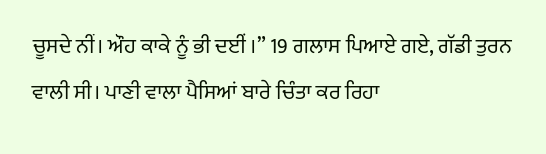ਚੂਸਦੇ ਨੀਂ। ਔਹ ਕਾਕੇ ਨੂੰ ਭੀ ਦਈਂ ।” 19 ਗਲਾਸ ਪਿਆਏ ਗਏ, ਗੱਡੀ ਤੁਰਨ ਵਾਲੀ ਸੀ। ਪਾਣੀ ਵਾਲਾ ਪੈਸਿਆਂ ਬਾਰੇ ਚਿੰਤਾ ਕਰ ਰਿਹਾ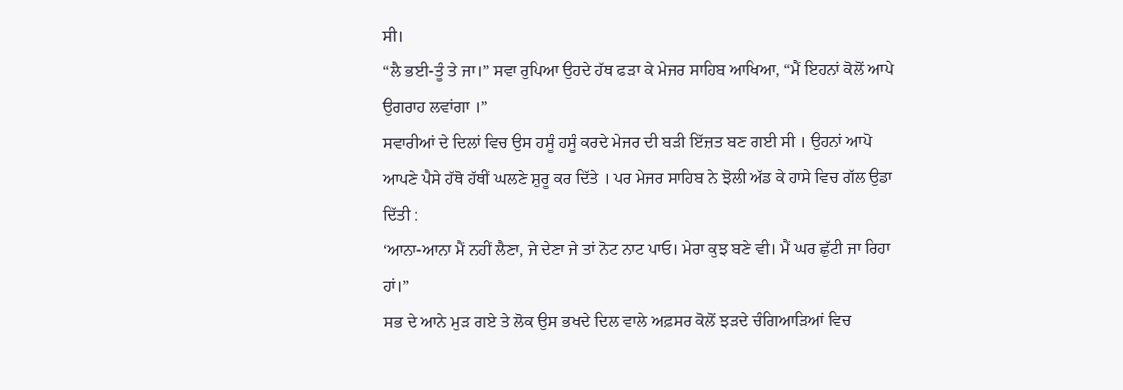ਸੀ।
“ਲੈ ਭਈ-ਤੂੰ ਤੇ ਜਾ।” ਸਵਾ ਰੁਪਿਆ ਉਹਦੇ ਹੱਥ ਫੜਾ ਕੇ ਮੇਜਰ ਸਾਹਿਬ ਆਖਿਆ, “ਮੈਂ ਇਹਨਾਂ ਕੋਲੋਂ ਆਪੇ ਉਗਰਾਹ ਲਵਾਂਗਾ ।”
ਸਵਾਰੀਆਂ ਦੇ ਦਿਲਾਂ ਵਿਚ ਉਸ ਹਸੂੰ ਹਸੂੰ ਕਰਦੇ ਮੇਜਰ ਦੀ ਬੜੀ ਇੱਜ਼ਤ ਬਣ ਗਈ ਸੀ । ਉਹਨਾਂ ਆਪੋ ਆਪਣੇ ਪੈਸੇ ਹੱਥੋ ਹੱਥੀਂ ਘਲਣੇ ਸ਼ੁਰੂ ਕਰ ਦਿੱਤੇ । ਪਰ ਮੇਜਰ ਸਾਹਿਬ ਨੇ ਝੋਲੀ ਅੱਡ ਕੇ ਹਾਸੇ ਵਿਚ ਗੱਲ ਉਡਾ ਦਿੱਤੀ :
‘ਆਨਾ-ਆਨਾ ਮੈਂ ਨਹੀਂ ਲੈਣਾ, ਜੇ ਦੇਣਾ ਜੇ ਤਾਂ ਨੋਟ ਨਾਟ ਪਾਓ। ਮੇਰਾ ਕੁਝ ਬਣੇ ਵੀ। ਮੈਂ ਘਰ ਛੁੱਟੀ ਜਾ ਰਿਹਾ ਹਾਂ।”
ਸਭ ਦੇ ਆਨੇ ਮੁੜ ਗਏ ਤੇ ਲੋਕ ਉਸ ਭਖਦੇ ਦਿਲ ਵਾਲੇ ਅਫ਼ਸਰ ਕੋਲੋਂ ਝੜਦੇ ਚੰਗਿਆੜਿਆਂ ਵਿਚ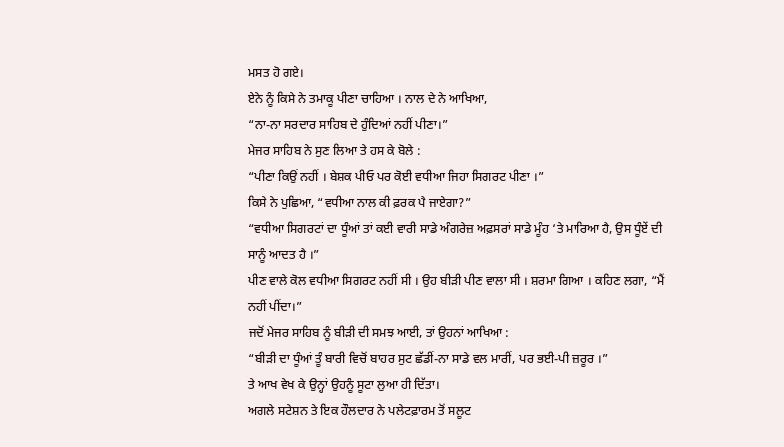ਮਸਤ ਹੋ ਗਏ।
ਏਨੇ ਨੂੰ ਕਿਸੇ ਨੇ ਤਮਾਕੂ ਪੀਣਾ ਚਾਹਿਆ । ਨਾਲ ਦੇ ਨੇ ਆਖਿਆ,
“ਨਾ-ਨਾ ਸਰਦਾਰ ਸਾਹਿਬ ਦੇ ਹੁੰਦਿਆਂ ਨਹੀਂ ਪੀਣਾ।”
ਮੇਜਰ ਸਾਹਿਬ ਨੇ ਸੁਣ ਲਿਆ ਤੇ ਹਸ ਕੇ ਬੋਲੇ :
“ਪੀਣਾ ਕਿਉਂ ਨਹੀਂ । ਬੇਸ਼ਕ ਪੀਓ ਪਰ ਕੋਈ ਵਧੀਆ ਜਿਹਾ ਸਿਗਰਟ ਪੀਣਾ ।”
ਕਿਸੇ ਨੇ ਪੁਛਿਆ, “ਵਧੀਆ ਨਾਲ ਕੀ ਫ਼ਰਕ ਪੈ ਜਾਏਗਾ?”
“ਵਧੀਆ ਸਿਗਰਟਾਂ ਦਾ ਧੂੰਆਂ ਤਾਂ ਕਈ ਵਾਰੀ ਸਾਡੇ ਅੰਗਰੇਜ਼ ਅਫ਼ਸਰਾਂ ਸਾਡੇ ਮੂੰਹ ‘ਤੇ ਮਾਰਿਆ ਹੈ, ਉਸ ਧੂੰਏਂ ਦੀ ਸਾਨੂੰ ਆਦਤ ਹੈ ।”
ਪੀਣ ਵਾਲੇ ਕੋਲ ਵਧੀਆ ਸਿਗਰਟ ਨਹੀਂ ਸੀ । ਉਹ ਬੀੜੀ ਪੀਣ ਵਾਲਾ ਸੀ । ਸ਼ਰਮਾ ਗਿਆ । ਕਹਿਣ ਲਗਾ, “ਮੈਂ ਨਹੀਂ ਪੀਂਦਾ।”
ਜਦੋਂ ਮੇਜਰ ਸਾਹਿਬ ਨੂੰ ਬੀੜੀ ਦੀ ਸਮਝ ਆਈ, ਤਾਂ ਉਹਨਾਂ ਆਖਿਆ :
“ਬੀੜੀ ਦਾ ਧੂੰਆਂ ਤੂੰ ਬਾਰੀ ਵਿਚੋਂ ਬਾਹਰ ਸੁਟ ਛੱਡੀਂ-ਨਾ ਸਾਡੇ ਵਲ ਮਾਰੀਂ, ਪਰ ਭਈ-ਪੀ ਜ਼ਰੂਰ ।”
ਤੇ ਆਖ ਵੇਖ ਕੇ ਉਨ੍ਹਾਂ ਉਹਨੂੰ ਸੂਟਾ ਲੁਆ ਹੀ ਦਿੱਤਾ।
ਅਗਲੇ ਸਟੇਸ਼ਨ ਤੇ ਇਕ ਹੌਲਦਾਰ ਨੇ ਪਲੇਟਫ਼ਾਰਮ ਤੋਂ ਸਲੂਟ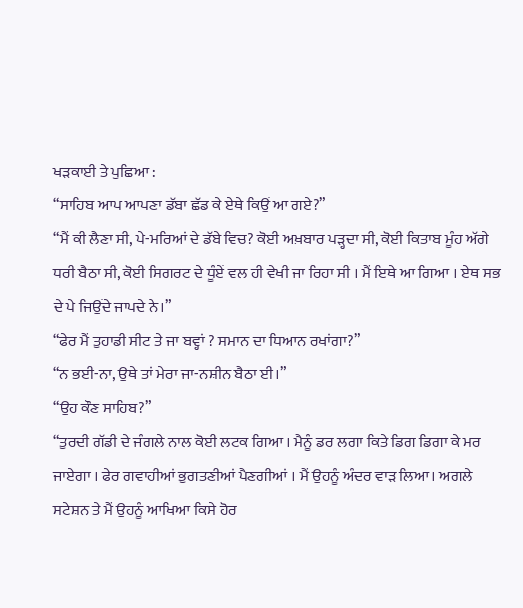ਖੜਕਾਈ ਤੇ ਪੁਛਿਆ :
“ਸਾਹਿਬ ਆਪ ਆਪਣਾ ਡੱਬਾ ਛੱਡ ਕੇ ਏਥੇ ਕਿਉਂ ਆ ਗਏ?”
“ਮੈਂ ਕੀ ਲੈਣਾ ਸੀ, ਪੇ-ਮਰਿਆਂ ਦੇ ਡੱਬੇ ਵਿਚ? ਕੋਈ ਅਖ਼ਬਾਰ ਪੜ੍ਹਦਾ ਸੀ, ਕੋਈ ਕਿਤਾਬ ਮੂੰਹ ਅੱਗੇ ਧਰੀ ਬੈਠਾ ਸੀ, ਕੋਈ ਸਿਗਰਟ ਦੇ ਧੂੰਏਂ ਵਲ ਹੀ ਵੇਖੀ ਜਾ ਰਿਹਾ ਸੀ । ਮੈਂ ਇਥੇ ਆ ਗਿਆ । ਏਥ ਸਭ ਦੇ ਪੇ ਜਿਉਂਦੇ ਜਾਪਦੇ ਨੇ।”
“ਫੇਰ ਮੈਂ ਤੁਹਾਡੀ ਸੀਟ ਤੇ ਜਾ ਬਵ੍ਹਾਂ ? ਸਮਾਨ ਦਾ ਧਿਆਨ ਰਖਾਂਗਾ?”
“ਨ ਭਈ-ਨਾ, ਉਥੇ ਤਾਂ ਮੇਰਾ ਜਾ-ਨਸ਼ੀਨ ਬੈਠਾ ਈ।”
“ਉਹ ਕੌਣ ਸਾਹਿਬ?”
“ਤੁਰਦੀ ਗੱਡੀ ਦੇ ਜੰਗਲੇ ਨਾਲ ਕੋਈ ਲਟਕ ਗਿਆ । ਮੈਨੂੰ ਡਰ ਲਗਾ ਕਿਤੇ ਡਿਗ ਡਿਗਾ ਕੇ ਮਰ ਜਾਏਗਾ । ਫੇਰ ਗਵਾਹੀਆਂ ਭੁਗਤਣੀਆਂ ਪੈਣਗੀਆਂ । ਮੈਂ ਉਹਨੂੰ ਅੰਦਰ ਵਾੜ ਲਿਆ। ਅਗਲੇ ਸਟੇਸ਼ਨ ਤੇ ਮੈਂ ਉਹਨੂੰ ਆਖਿਆ ਕਿਸੇ ਹੋਰ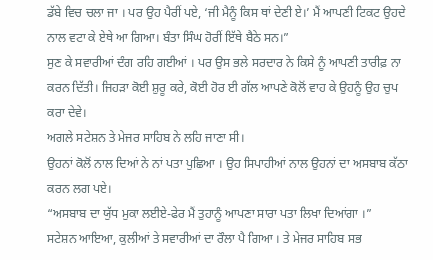ਡੱਬੇ ਵਿਚ ਚਲਾ ਜਾ । ਪਰ ਉਹ ਪੈਰੀਂ ਪਏ, ‘ਜੀ ਮੈਨੂੰ ਕਿਸ ਥਾਂ ਦੇਣੀ ਏ।’ ਮੈਂ ਆਪਣੀ ਟਿਕਟ ਉਹਦੇ ਨਾਲ ਵਟਾ ਕੇ ਏਥੇ ਆ ਗਿਆ। ਬੰਤਾ ਸਿੰਘ ਹੋਰੀਂ ਇੱਥੇ ਬੈਠੇ ਸਨ।”
ਸੁਣ ਕੇ ਸਵਾਰੀਆਂ ਦੰਗ ਰਹਿ ਗਈਆਂ । ਪਰ ਉਸ ਭਲੇ ਸਰਦਾਰ ਨੇ ਕਿਸੇ ਨੂੰ ਆਪਣੀ ਤਾਰੀਫ਼ ਨਾ ਕਰਨ ਦਿੱਤੀ। ਜਿਹੜਾ ਕੋਈ ਸ਼ੁਰੂ ਕਰੇ, ਕੋਈ ਹੋਰ ਈ ਗੱਲ ਆਪਣੇ ਕੋਲੋਂ ਵਾਹ ਕੇ ਉਹਨੂੰ ਉਹ ਚੁਪ ਕਰਾ ਦੇਵੇ।
ਅਗਲੇ ਸਟੇਸ਼ਨ ਤੇ ਮੇਜਰ ਸਾਹਿਬ ਨੇ ਲਹਿ ਜਾਣਾ ਸੀ।
ਉਹਨਾਂ ਕੋਲੋਂ ਨਾਲ ਦਿਆਂ ਨੇ ਨਾਂ ਪਤਾ ਪੁਛਿਆ । ਉਹ ਸਿਪਾਹੀਆਂ ਨਾਲ ਉਹਨਾਂ ਦਾ ਅਸਬਾਬ ਕੱਠਾ ਕਰਨ ਲਗ ਪਏ।
“ਅਸਬਾਬ ਦਾ ਯੁੱਧ ਮੁਕਾ ਲਈਏ-ਫੇਰ ਮੈਂ ਤੁਹਾਨੂੰ ਆਪਣਾ ਸਾਰਾ ਪਤਾ ਲਿਖਾ ਦਿਆਂਗਾ ।”
ਸਟੇਸ਼ਨ ਆਇਆ, ਕੁਲੀਆਂ ਤੇ ਸਵਾਰੀਆਂ ਦਾ ਰੌਲਾ ਪੈ ਗਿਆ । ਤੇ ਮੇਜਰ ਸਾਹਿਬ ਸਭ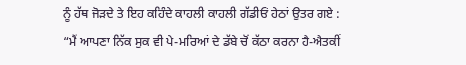ਨੂੰ ਹੱਥ ਜੋੜਦੇ ਤੇ ਇਹ ਕਹਿੰਦੇ ਕਾਹਲੀ ਕਾਹਲੀ ਗੱਡੀਓਂ ਹੇਠਾਂ ਉਤਰ ਗਏ :
“ਮੈਂ ਆਪਣਾ ਨਿੱਕ ਸੁਕ ਵੀ ਪੇ-ਮਰਿਆਂ ਦੇ ਡੱਬੇ ਚੋਂ ਕੱਠਾ ਕਰਨਾ ਹੈ-ਐਤਕੀਂ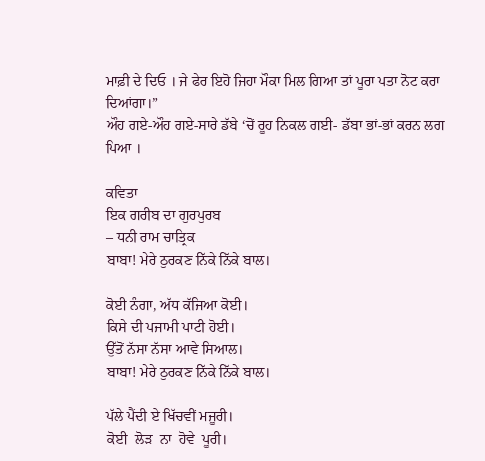ਮਾਫ਼ੀ ਦੇ ਦਿਓ । ਜੇ ਫੇਰ ਇਹੋ ਜਿਹਾ ਮੌਕਾ ਮਿਲ ਗਿਆ ਤਾਂ ਪੂਰਾ ਪਤਾ ਨੋਟ ਕਰਾ ਦਿਆਂਗਾ।”
ਔਹ ਗਏ-ਔਹ ਗਏ-ਸਾਰੇ ਡੱਬੇ ‘ਚੋਂ ਰੂਹ ਨਿਕਲ ਗਈ- ਡੱਬਾ ਭਾਂ-ਭਾਂ ਕਰਨ ਲਗ ਪਿਆ ।

ਕਵਿਤਾ
ਇਕ ਗਰੀਬ ਦਾ ਗੁਰਪੁਰਬ
– ਧਨੀ ਰਾਮ ਚਾਤ੍ਰਿਕ
ਬਾਬਾ! ਮੇਰੇ ਠੁਰਕਣ ਨਿੱਕੇ ਨਿੱਕੇ ਬਾਲ।

ਕੋਈ ਨੰਗਾ, ਅੱਧ ਕੱਜਿਆ ਕੋਈ।
ਕਿਸੇ ਦੀ ਪਜਾਮੀ ਪਾਟੀ ਹੋਈ।
ਉੱਤੋਂ ਨੱਸਾ ਨੱਸਾ ਆਵੇ ਸਿਆਲ।
ਬਾਬਾ! ਮੇਰੇ ਠੁਰਕਣ ਨਿੱਕੇ ਨਿੱਕੇ ਬਾਲ।

ਪੱਲੇ ਪੈਂਦੀ ਏ ਖਿੱਚਵੀਂ ਮਜੂਰੀ।
ਕੋਈ  ਲੋੜ  ਨਾ  ਹੋਵੇ  ਪੂਰੀ।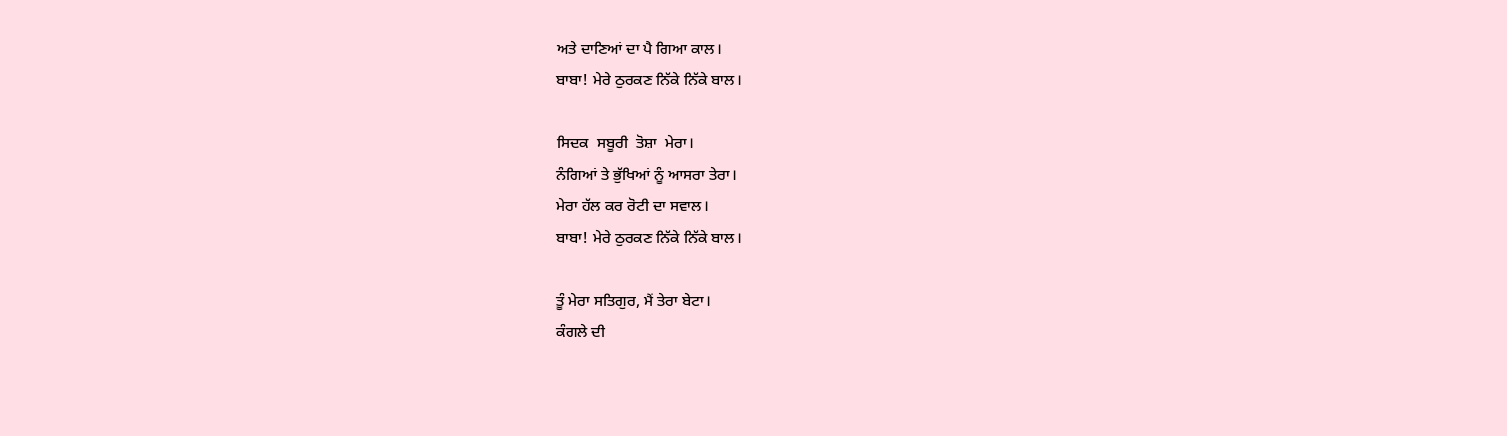ਅਤੇ ਦਾਣਿਆਂ ਦਾ ਪੈ ਗਿਆ ਕਾਲ।
ਬਾਬਾ! ਮੇਰੇ ਠੁਰਕਣ ਨਿੱਕੇ ਨਿੱਕੇ ਬਾਲ।

ਸਿਦਕ  ਸਬੂਰੀ  ਤੋਸ਼ਾ  ਮੇਰਾ।
ਨੰਗਿਆਂ ਤੇ ਭੁੱਖਿਆਂ ਨੂੰ ਆਸਰਾ ਤੇਰਾ।
ਮੇਰਾ ਹੱਲ ਕਰ ਰੋਟੀ ਦਾ ਸਵਾਲ।
ਬਾਬਾ! ਮੇਰੇ ਠੁਰਕਣ ਨਿੱਕੇ ਨਿੱਕੇ ਬਾਲ।

ਤੂੰ ਮੇਰਾ ਸਤਿਗੁਰ, ਮੈਂ ਤੇਰਾ ਬੇਟਾ।
ਕੰਗਲੇ ਦੀ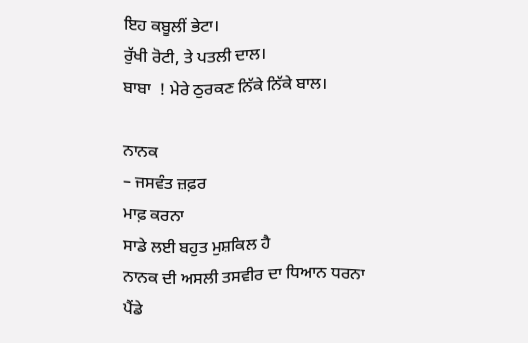ਇਹ ਕਬੂਲੀਂ ਭੇਟਾ।
ਰੁੱਖੀ ਰੋਟੀ, ਤੇ ਪਤਲੀ ਦਾਲ।
ਬਾਬਾ  ! ਮੇਰੇ ਠੁਰਕਣ ਨਿੱਕੇ ਨਿੱਕੇ ਬਾਲ।

ਨਾਨਕ
– ਜਸਵੰਤ ਜ਼ਫ਼ਰ
ਮਾਫ਼ ਕਰਨਾ
ਸਾਡੇ ਲਈ ਬਹੁਤ ਮੁਸ਼ਕਿਲ ਹੈ
ਨਾਨਕ ਦੀ ਅਸਲੀ ਤਸਵੀਰ ਦਾ ਧਿਆਨ ਧਰਨਾ
ਪੈਂਡੇ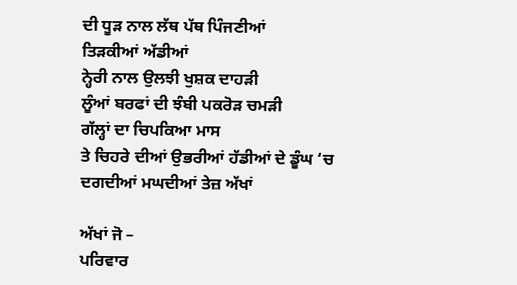ਦੀ ਧੂੜ ਨਾਲ ਲੱਥ ਪੱਥ ਪਿੰਜਣੀਆਂ
ਤਿੜਕੀਆਂ ਅੱਡੀਆਂ
ਨ੍ਹੇਰੀ ਨਾਲ ਉਲਝੀ ਖੁਸ਼ਕ ਦਾਹੜੀ
ਲੂੰਆਂ ਬਰਫਾਂ ਦੀ ਝੰਬੀ ਪਕਰੋੜ ਚਮੜੀ
ਗੱਲ੍ਹਾਂ ਦਾ ਚਿਪਕਿਆ ਮਾਸ
ਤੇ ਚਿਹਰੇ ਦੀਆਂ ਉਭਰੀਆਂ ਹੱਡੀਆਂ ਦੇ ਡੂੰਘ ‘ਚ
ਦਗਦੀਆਂ ਮਘਦੀਆਂ ਤੇਜ਼ ਅੱਖਾਂ

ਅੱਖਾਂ ਜੋ –
ਪਰਿਵਾਰ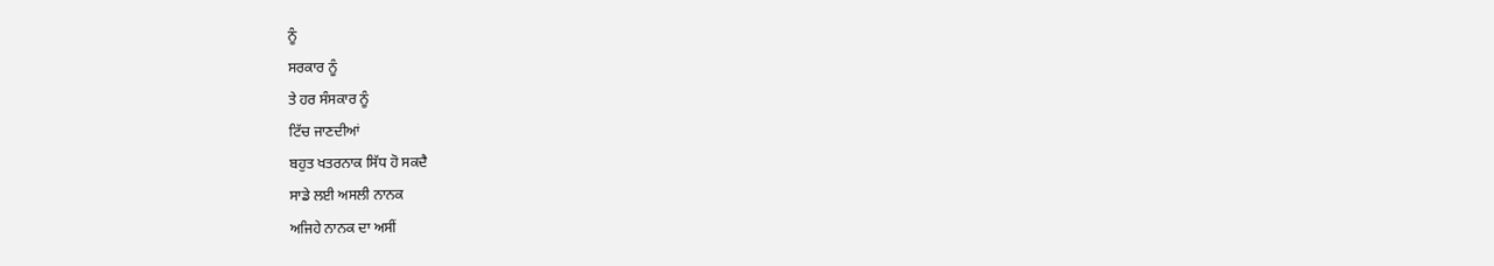ਨੂੰ
ਸਰਕਾਰ ਨੂੰ
ਤੇ ਹਰ ਸੰਸਕਾਰ ਨੂੰ
ਟਿੱਚ ਜਾਣਦੀਆਂ
ਬਹੁਤ ਖਤਰਨਾਕ ਸਿੱਧ ਹੋ ਸਕਦੈ
ਸਾਡੇ ਲਈ ਅਸਲੀ ਨਾਨਕ
ਅਜਿਹੇ ਨਾਨਕ ਦਾ ਅਸੀਂ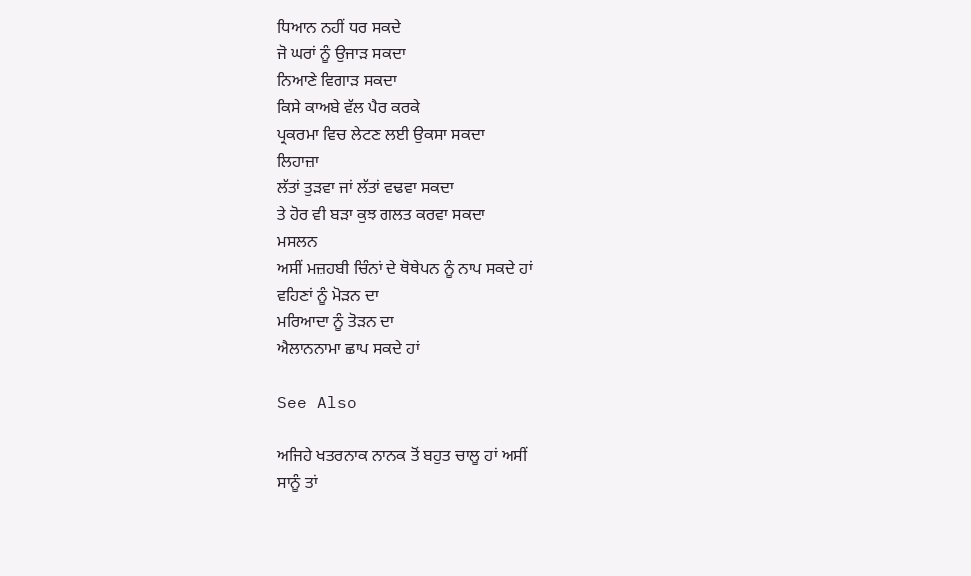ਧਿਆਨ ਨਹੀਂ ਧਰ ਸਕਦੇ
ਜੋ ਘਰਾਂ ਨੂੰ ਉਜਾੜ ਸਕਦਾ
ਨਿਆਣੇ ਵਿਗਾੜ ਸਕਦਾ
ਕਿਸੇ ਕਾਅਬੇ ਵੱਲ ਪੈਰ ਕਰਕੇ
ਪ੍ਰਕਰਮਾ ਵਿਚ ਲੇਟਣ ਲਈ ਉਕਸਾ ਸਕਦਾ
ਲਿਹਾਜ਼ਾ
ਲੱਤਾਂ ਤੁੜਵਾ ਜਾਂ ਲੱਤਾਂ ਵਢਵਾ ਸਕਦਾ
ਤੇ ਹੋਰ ਵੀ ਬੜਾ ਕੁਝ ਗਲਤ ਕਰਵਾ ਸਕਦਾ
ਮਸਲਨ
ਅਸੀਂ ਮਜ਼ਹਬੀ ਚਿੰਨਾਂ ਦੇ ਥੋਥੇਪਨ ਨੂੰ ਨਾਪ ਸਕਦੇ ਹਾਂ
ਵਹਿਣਾਂ ਨੂੰ ਮੋੜਨ ਦਾ
ਮਰਿਆਦਾ ਨੂੰ ਤੋੜਨ ਦਾ
ਐਲਾਨਨਾਮਾ ਛਾਪ ਸਕਦੇ ਹਾਂ

See Also

ਅਜਿਹੇ ਖਤਰਨਾਕ ਨਾਨਕ ਤੋਂ ਬਹੁਤ ਚਾਲੂ ਹਾਂ ਅਸੀਂ
ਸਾਨੂੰ ਤਾਂ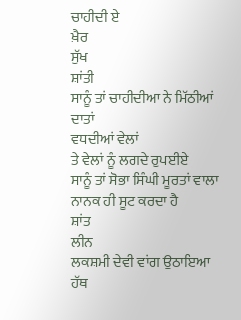ਚਾਹੀਦੀ ਏ
ਖ਼ੈਰ
ਸੁੱਖ
ਸ਼ਾਂਤੀ
ਸਾਨੂੰ ਤਾਂ ਚਾਹੀਦੀਆ ਨੇ ਮਿੱਠੀਆਂ ਦਾਤਾਂ
ਵਧਦੀਆਂ ਵੇਲਾਂ
ਤੇ ਵੇਲਾਂ ਨੂੰ ਲਗਦੇ ਰੁਪਈਏ
ਸਾਨੂੰ ਤਾਂ ਸੋਭਾ ਸਿੰਘੀ ਮੂਰਤਾਂ ਵਾਲਾ
ਨਾਨਕ ਹੀ ਸੂਟ ਕਰਦਾ ਹੈ
ਸ਼ਾਂਤ
ਲੀਨ
ਲਕਸ਼ਮੀ ਦੇਵੀ ਵਾਂਗ ਉਠਾਇਆ ਹੱਥ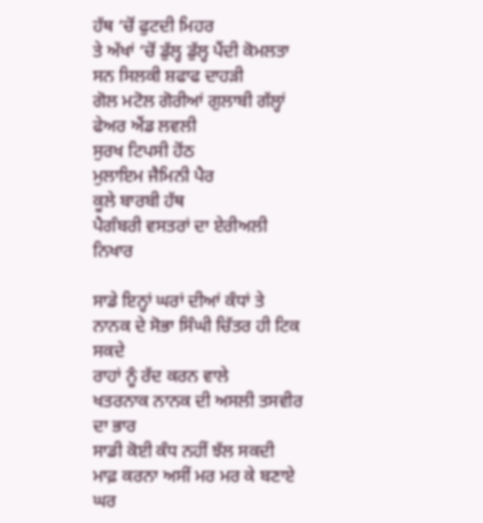ਹੱਥ ‘ਚੋਂ ਫੁਟਦੀ ਮਿਹਰ
ਤੇ ਅੱਖਾਂ ‘ਚੋਂ ਡੁੱਲ੍ਹ ਡੁੱਲ੍ਹ ਪੈਂਦੀ ਕੋਮਲਤਾ
ਸਨ ਸਿਲਕੀ ਸ਼ਫਾਫ ਦਾਹੜੀ
ਗੋਲ ਮਟੋਲ ਗੋਰੀਆਂ ਗੁਲਾਬੀ ਗੱਲ੍ਹਾਂ
ਫੇਅਰ ਐਂਡ ਲਵਲੀ
ਸੁਰਖ ਟਿਪਸੀ ਹੋਂਠ
ਮੁਲਾਇਮ ਜੈਮਿਨੀ ਪੈਰ
ਕੂਲੇ ਬਾਰਬੀ ਹੱਥ
ਪੈਗੰਬਰੀ ਵਸਤਰਾਂ ਦਾ ਏਰੀਅਲੀ ਨਿਖਾਰ

ਸਾਡੇ ਇਨ੍ਹਾਂ ਘਰਾਂ ਦੀਆਂ ਕੰਧਾਂ ਤੇ
ਨਾਨਕ ਦੇ ਸੋਭਾ ਸਿੰਘੀ ਚਿੱਤਰ ਹੀ ਟਿਕ ਸਕਦੇ
ਰਾਹਾਂ ਨੂੰ ਰੱਦ ਕਰਨ ਵਾਲੇ
ਖਤਰਨਾਕ ਨਾਨਕ ਦੀ ਅਸਲੀ ਤਸਵੀਰ ਦਾ ਭਾਰ
ਸਾਡੀ ਕੋਈ ਕੰਧ ਨਹੀਂ ਝੱਲ ਸਕਦੀ
ਮਾਫ਼ ਕਰਨਾ ਅਸੀਂ ਮਰ ਮਰ ਕੇ ਬਣਾਏ
ਘਰ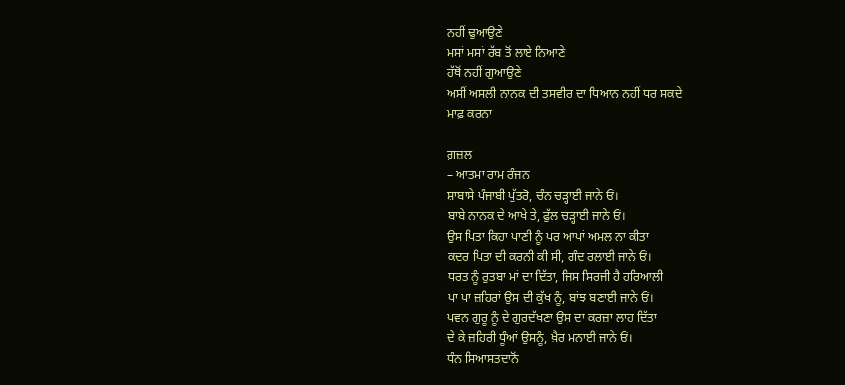ਨਹੀਂ ਢੁਆਉਣੇ
ਮਸਾਂ ਮਸਾਂ ਰੱਬ ਤੋਂ ਲਾਏ ਨਿਆਣੇ
ਹੱਥੋਂ ਨਹੀਂ ਗੁਆਉਣੇ
ਅਸੀਂ ਅਸਲੀ ਨਾਨਕ ਦੀ ਤਸਵੀਰ ਦਾ ਧਿਆਨ ਨਹੀਂ ਧਰ ਸਕਦੇ
ਮਾਫ਼ ਕਰਨਾ

ਗ਼ਜ਼ਲ
– ਆਤਮਾ ਰਾਮ ਰੰਜਨ
ਸ਼ਾਬਾਸੇ ਪੰਜਾਬੀ ਪੁੱਤਰੋ, ਚੰਨ ਚੜ੍ਹਾਈ ਜਾਨੇ ਓਂ।
ਬਾਬੇ ਨਾਨਕ ਦੇ ਆਖੇ ਤੇ, ਫੁੱਲ ਚੜ੍ਹਾਈ ਜਾਨੇ ਓਂ।
ਉਸ ਪਿਤਾ ਕਿਹਾ ਪਾਣੀ ਨੂੰ ਪਰ ਆਪਾਂ ਅਮਲ ਨਾ ਕੀਤਾ
ਕਦਰ ਪਿਤਾ ਦੀ ਕਰਨੀ ਕੀ ਸੀ, ਗੰਦ ਰਲਾਈ ਜਾਨੇ ਓਂ।
ਧਰਤ ਨੂੰ ਰੁਤਬਾ ਮਾਂ ਦਾ ਦਿੱਤਾ, ਜਿਸ ਸਿਰਜੀ ਹੈ ਹਰਿਆਲੀ
ਪਾ ਪਾ ਜ਼ਹਿਰਾਂ ਉਸ ਦੀ ਕੁੱਖ ਨੂੰ, ਬਾਂਝ ਬਣਾਈ ਜਾਨੇ ਓਂ।
ਪਵਨ ਗੁਰੂ ਨੂੰ ਦੇ ਗੁਰਦੱਖਣਾ ਉਸ ਦਾ ਕਰਜ਼ਾ ਲਾਹ ਦਿੱਤਾ
ਦੇ ਕੇ ਜ਼ਹਿਰੀ ਧੂੰਆਂ ਉਸਨੂੰ, ਖ਼ੈਰ ਮਨਾਈ ਜਾਨੇ ਓਂ।
ਧੰਨ ਸਿਆਸਤਦਾਨੋਂ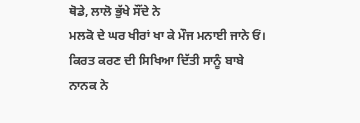ਥੋਡੇ, ਲਾਲੋ ਭੁੱਖੇ ਸੌਂਦੇ ਨੇ
ਮਲਕੋ ਦੇ ਘਰ ਖੀਰਾਂ ਖਾ ਕੇ ਮੌਜ ਮਨਾਈ ਜਾਨੇ ਓਂ।
ਕਿਰਤ ਕਰਣ ਦੀ ਸਿਖਿਆ ਦਿੱਤੀ ਸਾਨੂੰ ਬਾਬੇ ਨਾਨਕ ਨੇ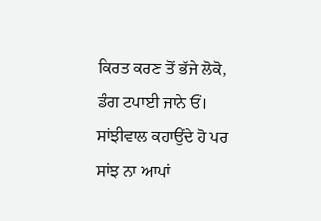ਕਿਰਤ ਕਰਣ ਤੋਂ ਭੱਜੇ ਲੋਕੋ, ਡੰਗ ਟਪਾਈ ਜਾਨੇ ਓਂ।
ਸਾਂਝੀਵਾਲ ਕਹਾਉਂਦੇ ਹੋ ਪਰ ਸਾਂਝ ਨਾ ਆਪਾਂ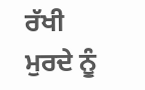ਰੱਖੀ
ਮੁਰਦੇ ਨੂੰ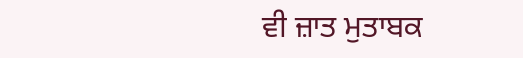ਵੀ ਜ਼ਾਤ ਮੁਤਾਬਕ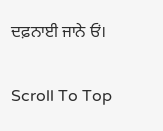ਦਫ਼ਨਾਈ ਜਾਨੇ ਓਂ।

Scroll To Top